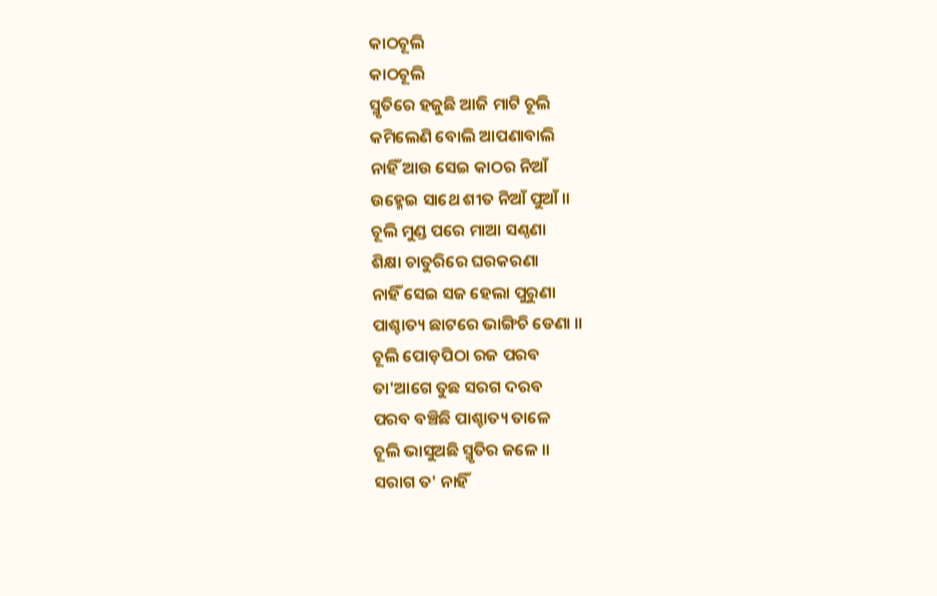କାଠଚୂଲି
କାଠଚୂଲି
ସ୍ମୃତିରେ ହଜୁଛି ଆଜି ମାଟି ଚୂଲି
କମିଲେଣି ବୋଲି ଆପଣାବାଲି
ନାହିଁ ଆଉ ସେଇ କାଠର ନିଆଁ
ଉହ୍ମେଇ ସାଥେ ଶୀତ ନିଆଁ ପୁଆଁ ॥
ଚୂଲି ମୁଣ୍ଡ ପରେ ମାଆ ସଣ୍ଠଣା
ଶିକ୍ଷା ଚାତୁରିରେ ଘରକରଣା
ନାହିଁ ସେଇ ସଜ ହେଲା ପୁରୁଣା
ପାଶ୍ଚାତ୍ୟ ଛାଟରେ ଭାଙ୍ଗିଚି ଡେଣା ॥
ଚୂଲି ପୋଡ଼ପିଠା ରଜ ପରବ
ତା'ଆଗେ ତୁଛ ସରଗ ଦରବ
ପରବ ବଞ୍ଚିଛି ପାଶ୍ଚାତ୍ୟ ତାଳେ
ଚୂଲି ଭାସୁଅଛି ସ୍ମୃତିର ଜଳେ ॥
ସରାଗ ତ' ନାହିଁ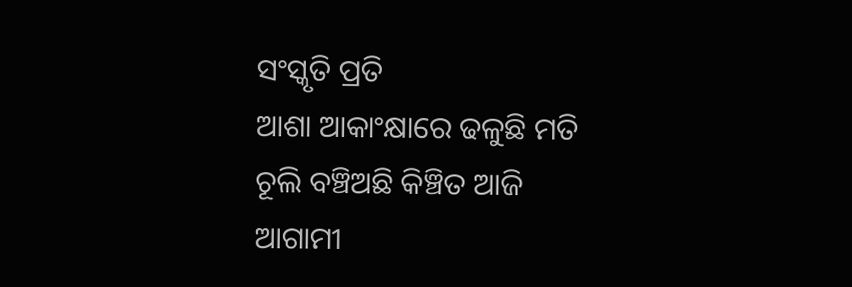ସଂସ୍କୃତି ପ୍ରତି
ଆଶା ଆକାଂକ୍ଷାରେ ଢଳୁଛି ମତି
ଚୂଲି ବଞ୍ଚିଅଛି କିଞ୍ଚିତ ଆଜି
ଆଗାମୀ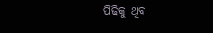ପିଢିକୁ ଥିବ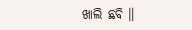ଖାଲି ଛବି ॥